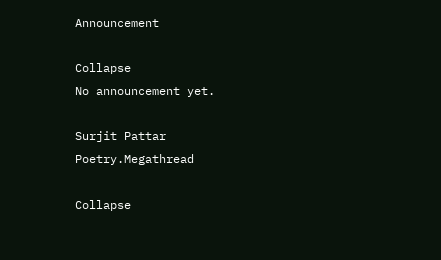Announcement

Collapse
No announcement yet.

Surjit Pattar Poetry.Megathread

Collapse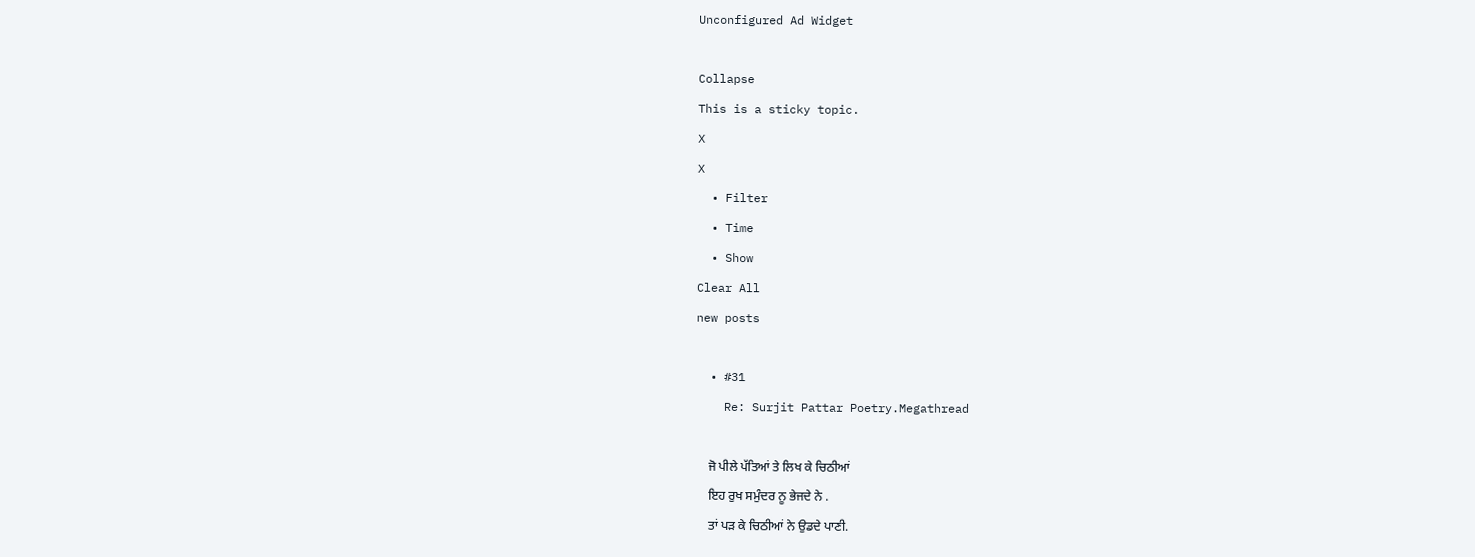Unconfigured Ad Widget

Collapse
This is a sticky topic.
X
X
  • Filter
  • Time
  • Show
Clear All
new posts

  • #31
    Re: Surjit Pattar Poetry.Megathread

    ਜੋ ਪੀਲੇ ਪੱਤਿਆਂ ਤੇ ਲਿਖ ਕੇ ਚਿਠੀਆਂ
    ਇਹ ਰੁਖ ਸਮੁੰਦਰ ਨੂ ਭੇਜਦੇ ਨੇ .
    ਤਾਂ ਪੜ ਕੇ ਚਿਠੀਆਂ ਨੇ ਉਡਦੇ ਪਾਣੀ.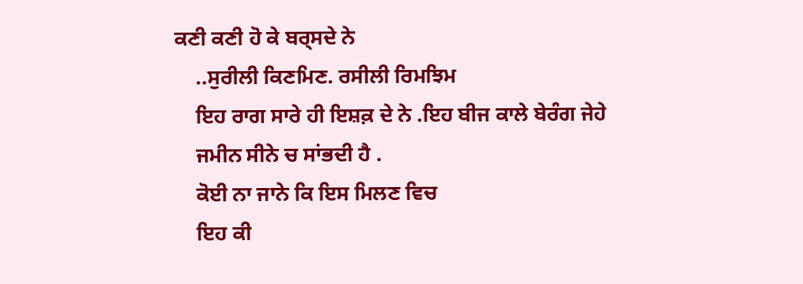ਕਣੀ ਕਣੀ ਹੋ ਕੇ ਬਰ੍ਸਦੇ ਨੇ
    ..ਸੁਰੀਲੀ ਕਿਣਮਿਣ. ਰਸੀਲੀ ਰਿਮਝਿਮ
    ਇਹ ਰਾਗ ਸਾਰੇ ਹੀ ਇਸ਼ਕ਼ ਦੇ ਨੇ .ਇਹ ਬੀਜ ਕਾਲੇ ਬੇਰੰਗ ਜੇਹੇ
    ਜਮੀਨ ਸੀਨੇ ਚ ਸਾਂਭਦੀ ਹੈ .
    ਕੋਈ ਨਾ ਜਾਨੇ ਕਿ ਇਸ ਮਿਲਣ ਵਿਚ
    ਇਹ ਕੀ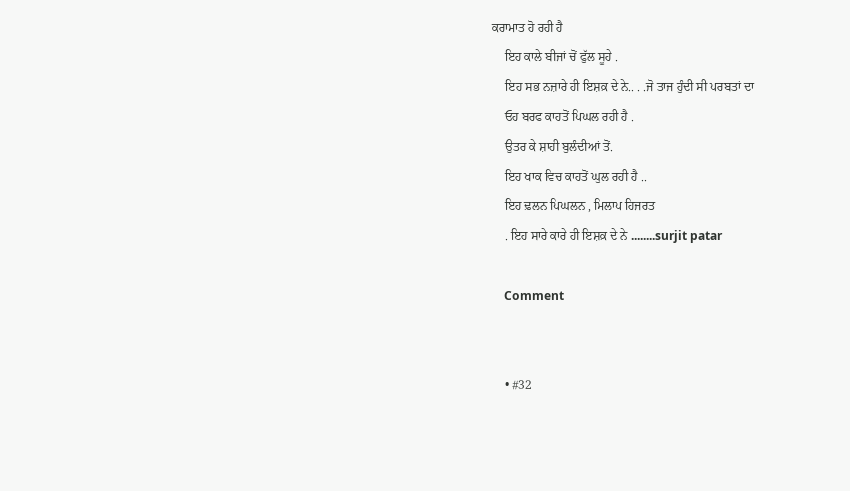ਕਰਾਮਾਤ ਹੋ ਰਹੀ ਹੈ
    ਇਹ ਕਾਲੇ ਬੀਜਾਂ ਚੋਂ ਫੁੱਲ ਸੂਹੇ .
    ਇਹ ਸਭ ਨਜ਼ਾਰੇ ਹੀ ਇਸ਼ਕ਼ ਦੇ ਨੇ.. . .ਜੋ ਤਾਜ ਹੁੰਦੀ ਸੀ ਪਰਬਤਾਂ ਦਾ
    ਓਹ ਬਰਫ ਕਾਹਤੋਂ ਪਿਘਲ ਰਹੀ ਹੈ .
    ਉਤਰ ਕੇ ਸ਼ਾਹੀ ਬੁਲੰਦੀਆਂ ਤੋਂ.
    ਇਹ ਖਾਕ ਵਿਚ ਕਾਹਤੋਂ ਘੁਲ ਰਹੀ ਹੈ ..
    ਇਹ ਢ਼ਲਨ ਪਿਘਲਨ , ਮਿਲਾਪ ਹਿਜਰਤ
    . ਇਹ ਸਾਰੇ ਕਾਰੇ ਹੀ ਇਸ਼ਕ਼ ਦੇ ਨੇ ........surjit patar

    Comment


    • #32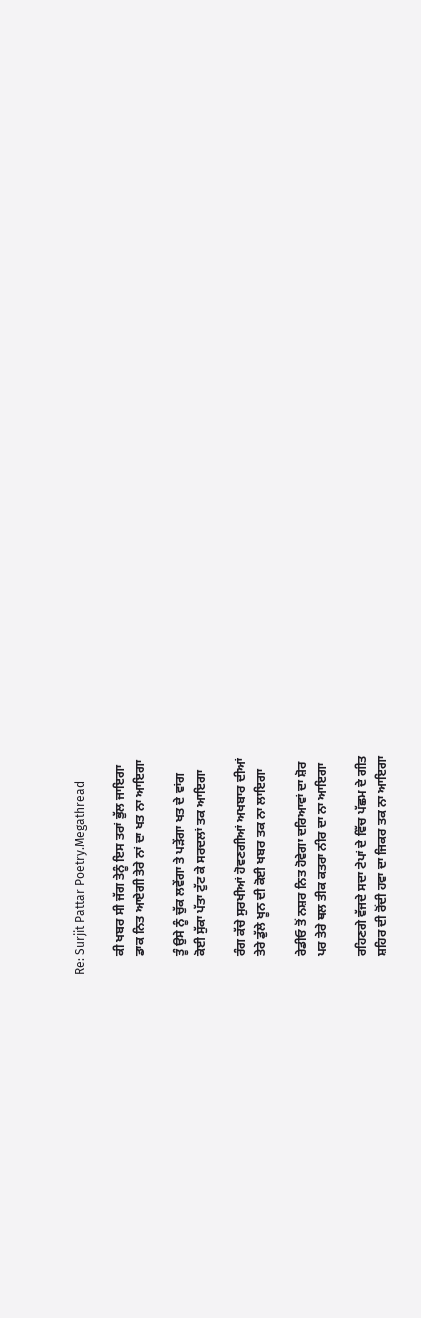Re: Surjit Pattar Poetry.Megathread

      ਕੀ ਖਬਰ ਸੀ ਜੱਗ ਤੇਨੂੰ ਇਸ ਤਰਾਂ ਭੁੱਲ ਜਾਇਗਾ
      ਡਾਕ ਨਿਤ ਆਏਗੀ ਤੇਰੇ ਨਾਂ ਦਾ ਖਤ ਨਾ ਆਇਗਾ

      ਤੂੰ ਉਸੇ ਨੂੰ ਚੁੱਕ ਲਵੇਂਗਾ ਤੇ ਪੜੇਂਗਾ ਖਤ ਦੇ ਵਾਂਗ
      ਕੋਈ ਸੁੱਕਾ ਪੱਤਾ ਟੁੱਟ ਕੇ ਸਰਦਲਾਂ ਤਕ ਆਇਗਾ

      ਰੰਗ ਕੱਚੇ ਸੁਰਖੀਆਂ ਹੋਵਣਗੀਆਂ ਅਖਬਾਰ ਦੀਆਂ
      ਤੇਰੇ ਡੁੱਲੇ ਖੂਨ ਦੀ ਕੋਈ ਖਬਰ ਤਕ ਨਾ ਲਾਇਗਾ

      ਰੇਡੀਓ ਤੋਂ ਨਸ਼ਰ ਨਿਤ ਹੋਵੇਗਾ ਦਰਿਆਵਾਂ ਦਾ ਸ਼ੋਰ
      ਪਰ ਤੇਰੇ ਥਲ ਤੀਕ ਕਤਰਾ ਨੀਰ ਦਾ ਨਾ ਆਇਗਾ

      ਰਹਿਣਗੇ ਵੱਜਦੇ ਸਦਾ ਟੇਪਾਂ ਦੇ ਵਿੱਚ ਪੱਛਮ ਦੇ ਗੀਤ
      ਸ਼ਹਿਰ ਦੀ ਰੋਂਦੀ ਹਵਾ ਦਾ ਜਿਕਰ ਤਕ ਨਾ ਆਇਗਾ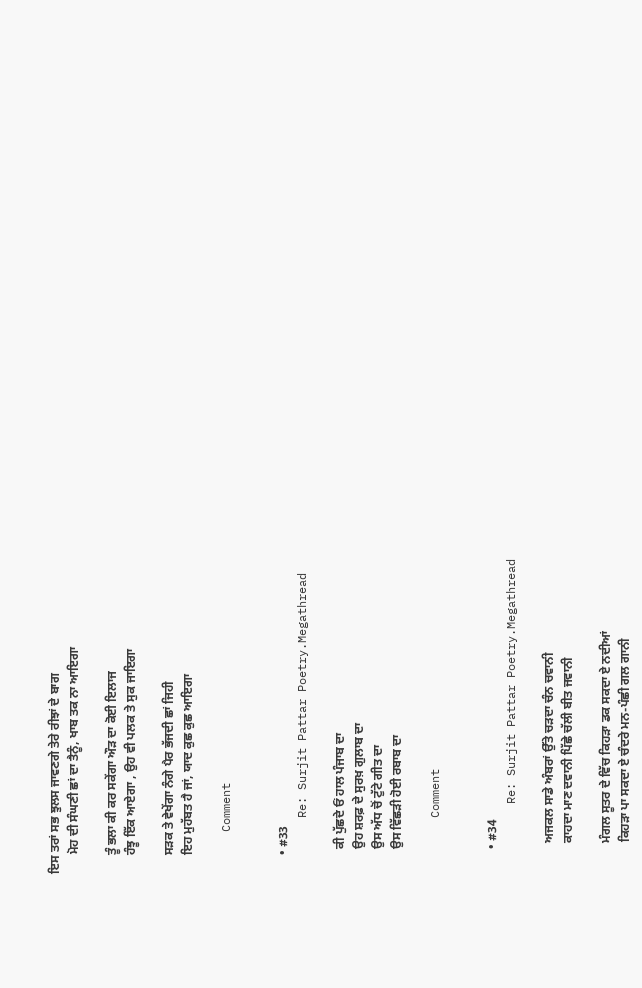ਇਸ ਤਰਾਂ ਸਭ ਝੁਲਸ ਜਾਵਣਗੇ ਤੇਰੇ ਰੀਝਾਂ ਦੇ ਬਾਗ
      ਮੋਹ ਦੀ ਸੰਘਣੀ ਛਾਂ ਦਾ ਤੈਨੂੰ, ਖਾਬ ਤਕ ਨਾ ਆਇਗਾ

      ਤੂੰ ਭਲਾ ਕੀ ਕਰ ਸਕੇਂਗਾ ਔੜ ਦਾ ਕੋਈ ਇਲਾਜ
      ਹੰਝੂ ਇੱਕ ਆਏਗਾ , ਉਹ ਵੀ ਪਲਕ ਤੇ ਸੁਕ ਜਾਇਗਾ

      ਸੜਕ ਤੇ ਵੇਖੇਂਗਾ ਨੰਗੇ ਪੈਰ ਭੱਜਦੀ ਛਾਂ ਜਿਹੀ
      ਇਹ ਮੁਹੱਬਤ ਹੈ ਜਾਂ, ਯਾਦ ਕੁਛ ਕੁਛ ਆਇਗਾ

      Comment


      • #33
        Re: Surjit Pattar Poetry.Megathread

        ਕੀ ਪੁੱਛਦੇ ਓਂ ਹਾਲ ਪੰਜਾਬ ਦਾ
        ਉਹ ਸ਼ਰਫ਼ ਦੇ ਸੁਰਖ਼ ਗੁਲਾਬ ਦਾ
        ਉਸ ਅੱਧ ਚੋਂ ਟੁੱਟੇ ਗੀਤ ਦਾ
        ਉਸ ਵਿੱਛੜੀ ਹੋਈ ਰਬਾਬ ਦਾ

        Comment


        • #34
          Re: Surjit Pattar Poetry.Megathread

          ਅਜਕਲ ਸਾਡੇ ਅੰਬਰਾਂ ਉੱਤੇ ਚੜਦਾ ਚੰਨ ਚਵਾਨੀ
          ਕਾਹਦਾ ਮਾਣ ਦਵਾਨੀ ਪਿੱਛੇ ਚੱਲੀ ਬੀਤ ਜਵਾਨੀ

          ਮੰਗਲ ਸੂਤਰ ਦੇ ਵਿੱਚ ਕਿਹੜਾ ਡਕ ਸਕਦਾ ਏ ਨਦੀਆਂ
          ਕਿਹੜਾ ਪਾ ਸਕਦਾ ਏ ਚੰਦਰੇ ਮਨ-ਪੰਛੀ ਗਲ ਗਾਨੀ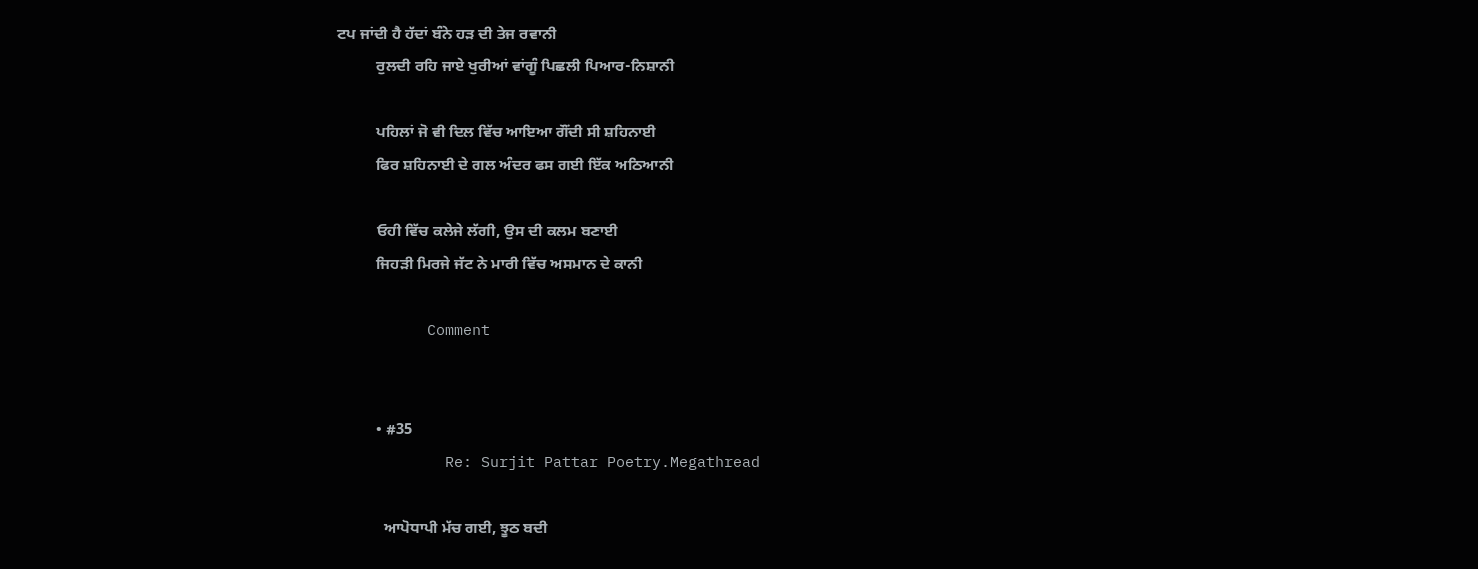ਟਪ ਜਾਂਦੀ ਹੈ ਹੱਦਾਂ ਬੰਨੇ ਹੜ ਦੀ ਤੇਜ ਰਵਾਨੀ
          ਰੁਲਦੀ ਰਹਿ ਜਾਏ ਖੁਰੀਆਂ ਵਾਂਗੂੰ ਪਿਛਲੀ ਪਿਆਰ-ਨਿਸ਼ਾਨੀ

          ਪਹਿਲਾਂ ਜੋ ਵੀ ਦਿਲ ਵਿੱਚ ਆਇਆ ਗੌਂਦੀ ਸੀ ਸ਼ਹਿਨਾਈ
          ਫਿਰ ਸ਼ਹਿਨਾਈ ਦੇ ਗਲ ਅੰਦਰ ਫਸ ਗਈ ਇੱਕ ਅਠਿਆਨੀ

          ਓਹੀ ਵਿੱਚ ਕਲੇਜੇ ਲੱਗੀ, ਉਸ ਦੀ ਕਲਮ ਬਣਾਈ
          ਜਿਹੜੀ ਮਿਰਜੇ ਜੱਟ ਨੇ ਮਾਰੀ ਵਿੱਚ ਅਸਮਾਨ ਦੇ ਕਾਨੀ

          Comment


          • #35
            Re: Surjit Pattar Poetry.Megathread

            ਆਪੋਧਾਪੀ ਮੱਚ ਗਈ, ਝੂਠ ਬਦੀ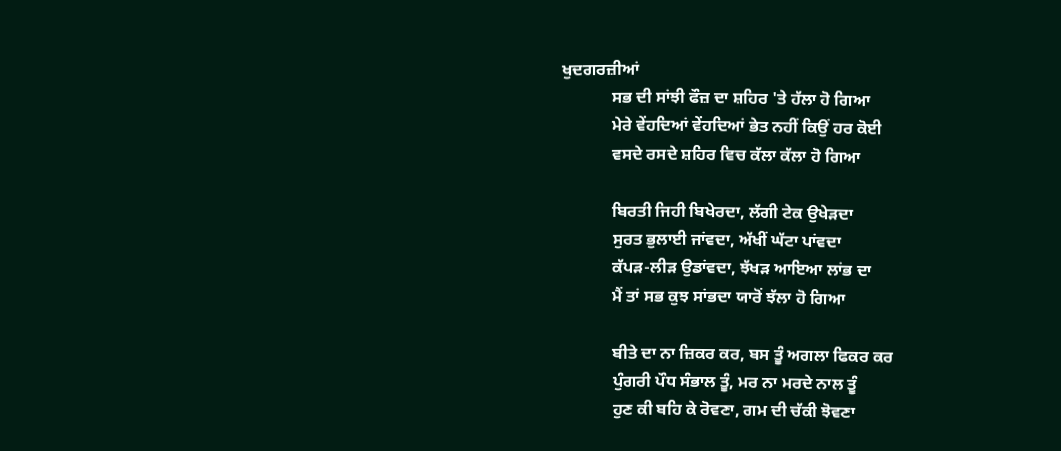ਖੁਦਗਰਜ਼ੀਆਂ
            ਸਭ ਦੀ ਸਾਂਝੀ ਫੌਜ਼ ਦਾ ਸ਼ਹਿਰ 'ਤੇ ਹੱਲਾ ਹੋ ਗਿਆ
            ਮੇਰੇ ਵੇਂਹਦਿਆਂ ਵੇਂਹਦਿਆਂ ਭੇਤ ਨਹੀਂ ਕਿਉਂ ਹਰ ਕੋਈ
            ਵਸਦੇ ਰਸਦੇ ਸ਼ਹਿਰ ਵਿਚ ਕੱਲਾ ਕੱਲਾ ਹੋ ਗਿਆ

            ਬਿਰਤੀ ਜਿਹੀ ਬਿਖੇਰਦਾ, ਲੱਗੀ ਟੇਕ ਉਖੇੜਦਾ
            ਸੁਰਤ ਭੁਲਾਈ ਜਾਂਵਦਾ, ਅੱਖੀਂ ਘੱਟਾ ਪਾਂਵਦਾ
            ਕੱਪੜ-ਲੀੜ ਉਡਾਂਵਦਾ, ਝੱਖੜ ਆਇਆ ਲਾਂਭ ਦਾ
            ਮੈਂ ਤਾਂ ਸਭ ਕੁਝ ਸਾਂਭਦਾ ਯਾਰੋਂ ਝੱਲਾ ਹੋ ਗਿਆ

            ਬੀਤੇ ਦਾ ਨਾ ਜ਼ਿਕਰ ਕਰ, ਬਸ ਤੂੰ ਅਗਲਾ ਫਿਕਰ ਕਰ
            ਪੁੰਗਰੀ ਪੌਧ ਸੰਭਾਲ ਤੂੰ, ਮਰ ਨਾ ਮਰਦੇ ਨਾਲ ਤੂੰ
            ਹੁਣ ਕੀ ਬਹਿ ਕੇ ਰੋਵਣਾ, ਗਮ ਦੀ ਚੱਕੀ ਝੋਵਣਾ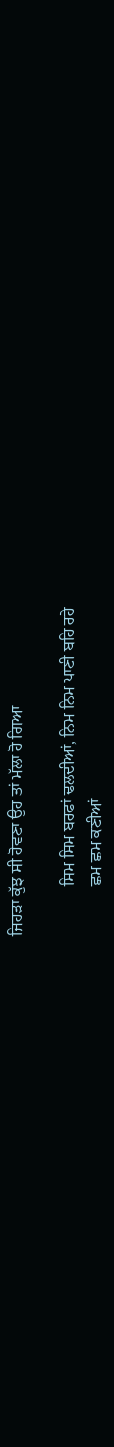ਜਿਹੜਾ ਕੁੱਝ ਸੀ ਹੋਵਣਾ ਉਹ ਤਾਂ ਮੱਲਾ ਹੋ ਗਿਆ

            ਸਿਮ ਸਿਮ ਬਰਫਾਂ ਢਲਦੀਆਂ, ਨਿਮ ਨਿਮ ਪਾਣੀ ਬਹਿ ਰਹੇ
            ਛਮ ਛਮ ਕਣੀਆਂ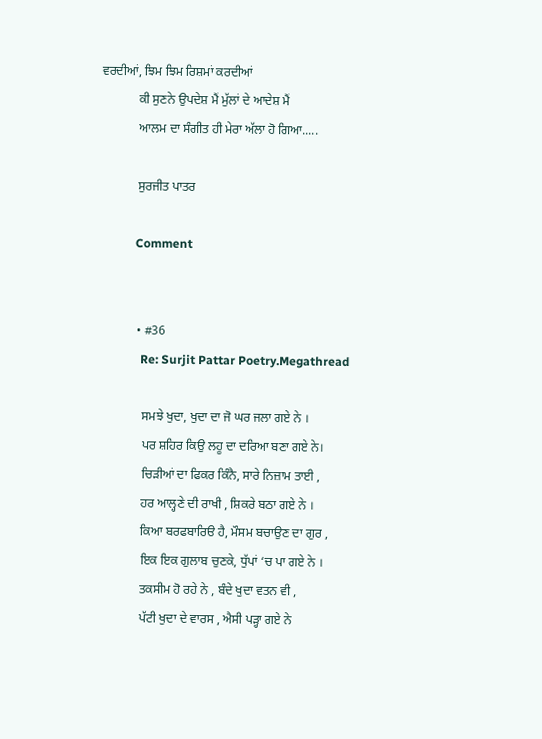ਵਰਦੀਆਂ, ਝਿਮ ਝਿਮ ਰਿਸ਼ਮਾਂ ਕਰਦੀਆਂ
            ਕੀ ਸੁਣਨੇ ਉਪਦੇਸ਼ ਮੈਂ ਮੁੱਲਾਂ ਦੇ ਆਦੇਸ਼ ਮੈਂ
            ਆਲਮ ਦਾ ਸੰਗੀਤ ਹੀ ਮੇਰਾ ਅੱਲਾ ਹੋ ਗਿਆ.....

            ਸੁਰਜੀਤ ਪਾਤਰ

            Comment


            • #36
              Re: Surjit Pattar Poetry.Megathread

              ਸਮਝੇ ਖੁਦਾ, ਖੁਦਾ ਦਾ ਜੋ ਘਰ ਜਲਾ ਗਏ ਨੇ ।
              ਪਰ ਸ਼ਹਿਰ ਕਿਉ ਲਹੂ ਦਾ ਦਰਿਆ ਬਣਾ ਗਏ ਨੇ।
              ਚਿੜੀਆਂ ਦਾ ਫਿਕਰ ਕਿੰਨੈ, ਸਾਰੇ ਨਿਜ਼ਾਮ ਤਾਈ ,
              ਹਰ ਆਲ੍ਹਣੇ ਦੀ ਰਾਖੀ , ਸ਼ਿਕਰੇ ਬਠਾ ਗਏ ਨੇ ।
              ਕਿਆ ਬਰਫਬਾਰਿੳ ਹੈ, ਮੌਸਮ ਬਚਾਉਣ ਦਾ ਗੁਰ ,
              ਇਕ ਇਕ ਗੁਲਾਬ ਚੁਣਕੇ, ਧੁੱਪਾਂ ‘ਚ ਪਾ ਗਏ ਨੇ ।
              ਤਕਸੀਮ ਹੋ ਰਹੇ ਨੇ , ਬੰਦੇ ਖੁਦਾ ਵਤਨ ਵੀ ,
              ਪੱਟੀ ਖੁਦਾ ਦੇ ਵਾਰਸ , ਐਸੀ ਪੜ੍ਹਾ ਗਏ ਨੇ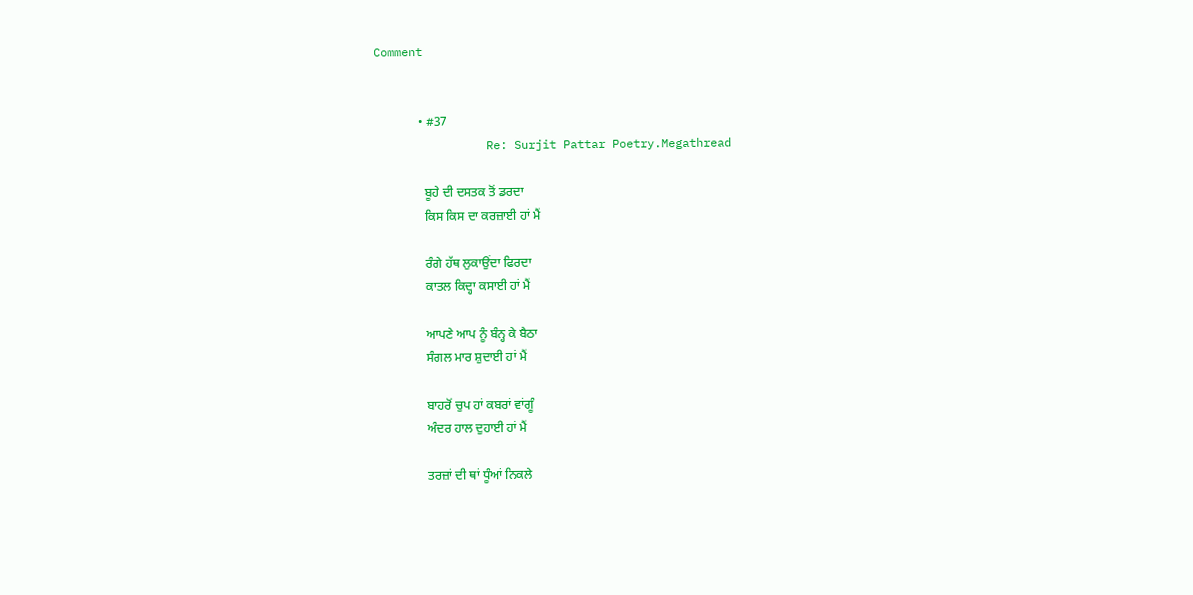Comment


              • #37
                Re: Surjit Pattar Poetry.Megathread

                ਬੂਹੇ ਦੀ ਦਸਤਕ ਤੋਂ ਡਰਦਾ
                ਕਿਸ ਕਿਸ ਦਾ ਕਰਜ਼ਾਈ ਹਾਂ ਮੈਂ

                ਰੰਗੇ ਹੱਥ ਲੁਕਾਉਂਦਾ ਫਿਰਦਾ
                ਕਾਤਲ ਕਿਦ੍ਹਾ ਕਸਾਈ ਹਾਂ ਮੈਂ

                ਆਪਣੇ ਆਪ ਨੂੰ ਬੰਨ੍ਹ ਕੇ ਬੈਠਾ
                ਸੰਗਲ ਮਾਰ ਸ਼ੁਦਾਈ ਹਾਂ ਮੈਂ

                ਬਾਹਰੋਂ ਚੁਪ ਹਾਂ ਕਬਰਾਂ ਵਾਂਗੂੰ
                ਅੰਦਰ ਹਾਲ ਦੁਹਾਈ ਹਾਂ ਮੈਂ

                ਤਰਜ਼ਾਂ ਦੀ ਥਾਂ ਧੂੰਆਂ ਨਿਕਲੇ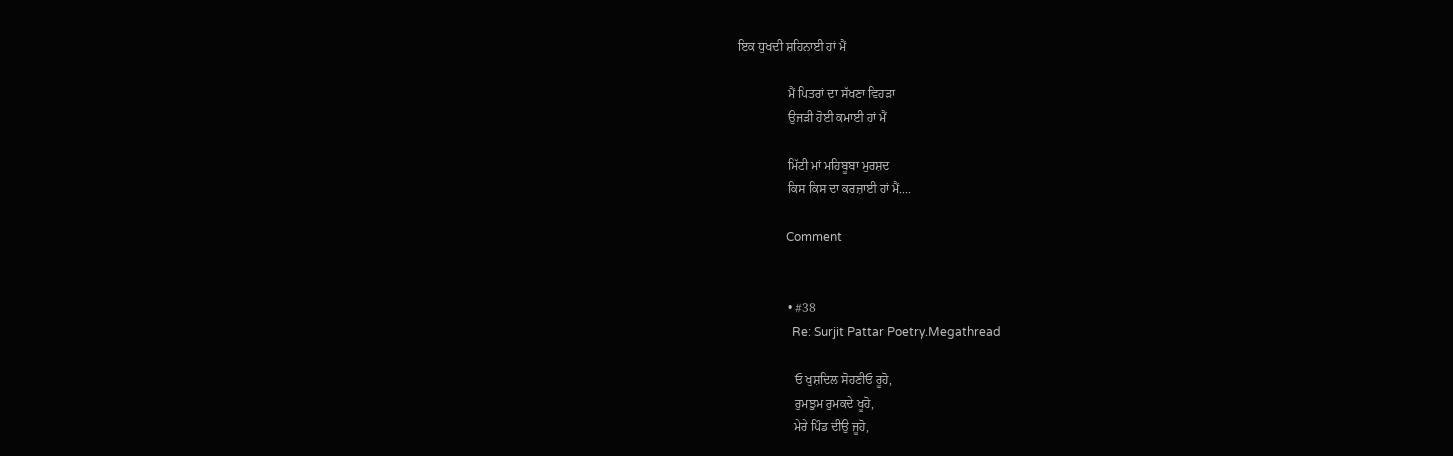ਇਕ ਧੁਖਦੀ ਸ਼ਹਿਨਾਈ ਹਾਂ ਮੈਂ

                ਮੈਂ ਪਿਤਰਾਂ ਦਾ ਸੱਖਣਾ ਵਿਹੜਾ
                ਉਜੜੀ ਹੋਈ ਕਮਾਈ ਹਾਂ ਮੈਂ

                ਮਿੱਟੀ ਮਾਂ ਮਹਿਬੂਬਾ ਮੁਰਸ਼ਦ
                ਕਿਸ ਕਿਸ ਦਾ ਕਰਜ਼ਾਈ ਹਾਂ ਮੈਂ....

                Comment


                • #38
                  Re: Surjit Pattar Poetry.Megathread

                  ਓ ਖੁਸ਼ਦਿਲ ਸੋਹਣੀਓ ਰੂਹੋ,
                  ਰੁਮਝੁਮ ਰੁਮਕਦੇ ਖੂਹੋ,
                  ਮੇਰੇ ਪਿੰਡ ਦੀਉ ਜੂਹੋ,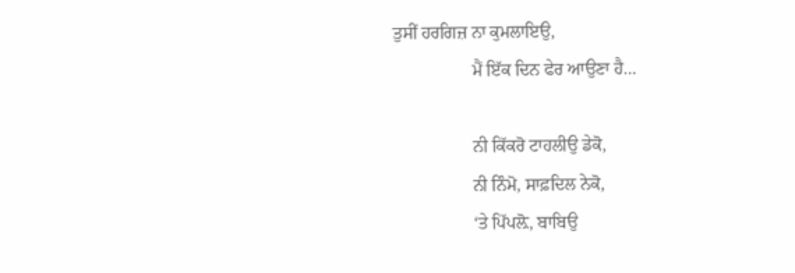ਤੁਸੀਂ ਹਰਗਿਜ਼ ਨਾ ਕੁਮਲਾਇਉ,
                  ਮੈਂ ਇੱਕ ਦਿਨ ਫੇਰ ਆਉਣਾ ਹੈ…

                  ਨੀ ਕਿੱਕਰੋ ਟਾਹਲੀਉ ਡੇਕੋ,
                  ਨੀ ਨਿੰਮੋ, ਸਾਫ਼ਦਿਲ ਨੇਕੋ,
                  ‘ਤੇ ਪਿੱਪਲ਼ੋ, ਬਾਬਿਉ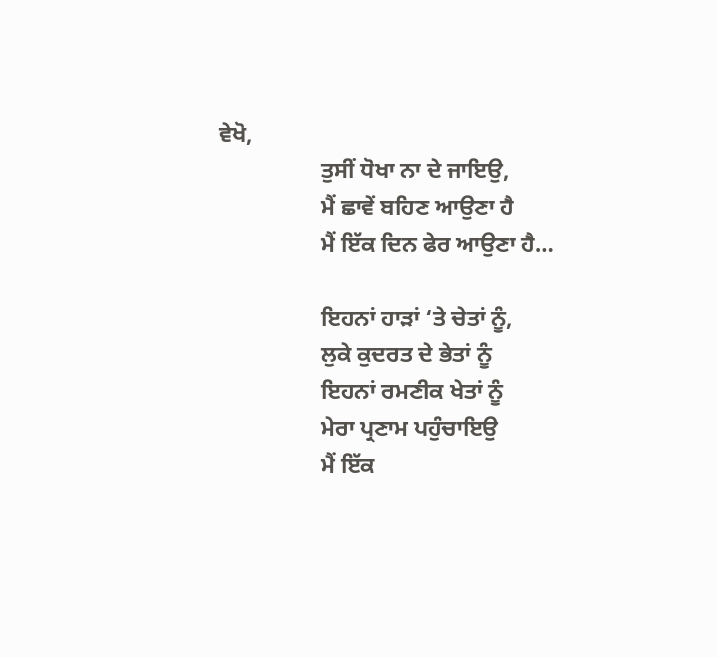ਵੇਖੋ,
                  ਤੁਸੀਂ ਧੋਖਾ ਨਾ ਦੇ ਜਾਇਉ,
                  ਮੈਂ ਛਾਵੇਂ ਬਹਿਣ ਆਉਣਾ ਹੈ
                  ਮੈਂ ਇੱਕ ਦਿਨ ਫੇਰ ਆਉਣਾ ਹੈ…

                  ਇਹਨਾਂ ਹਾੜਾਂ ‘ਤੇ ਚੇਤਾਂ ਨੂੰ,
                  ਲੁਕੇ ਕੁਦਰਤ ਦੇ ਭੇਤਾਂ ਨੂੰ
                  ਇਹਨਾਂ ਰਮਣੀਕ ਖੇਤਾਂ ਨੂੰ
                  ਮੇਰਾ ਪ੍ਰਣਾਮ ਪਹੁੰਚਾਇਉ
                  ਮੈਂ ਇੱਕ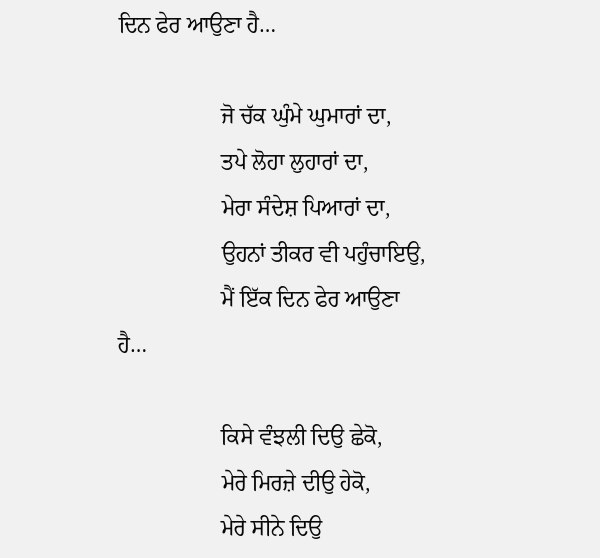ਦਿਨ ਫੇਰ ਆਉਣਾ ਹੈ…

                  ਜੋ ਚੱਕ ਘੁੰਮੇ ਘੁਮਾਰਾਂ ਦਾ,
                  ਤਪੇ ਲੋਹਾ ਲੁਹਾਰਾਂ ਦਾ,
                  ਮੇਰਾ ਸੰਦੇਸ਼ ਪਿਆਰਾਂ ਦਾ,
                  ਉਹਨਾਂ ਤੀਕਰ ਵੀ ਪਹੁੰਚਾਇਉ,
                  ਮੈਂ ਇੱਕ ਦਿਨ ਫੇਰ ਆਉਣਾ ਹੈ…

                  ਕਿਸੇ ਵੰਝਲੀ ਦਿਉ ਛੇਕੋ,
                  ਮੇਰੇ ਮਿਰਜ਼ੇ ਦੀਉ ਹੇਕੋ,
                  ਮੇਰੇ ਸੀਨੇ ਦਿਉ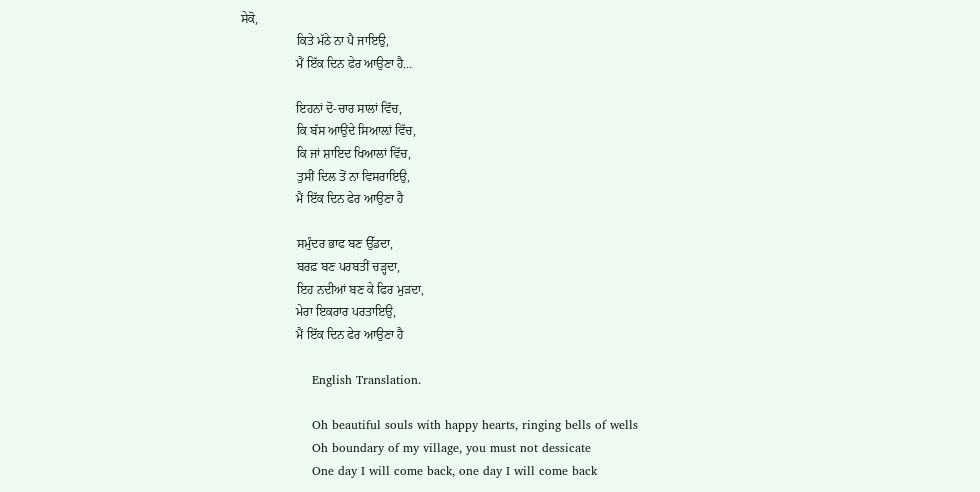ਸੇਕੋ,
                  ਕਿਤੇ ਮੱਠੇ ਨਾ ਪੈ ਜਾਇਉ,
                  ਮੈਂ ਇੱਕ ਦਿਨ ਫੇਰ ਆਉਣਾ ਹੈ…

                  ਇਹਨਾਂ ਦੋ-ਚਾਰ ਸਾਲਾਂ ਵਿੱਚ,
                  ਕਿ ਬੱਸ ਆਉਂਦੇ ਸਿਆਲ਼ਾਂ ਵਿੱਚ,
                  ਕਿ ਜਾਂ ਸ਼ਾਇਦ ਖਿਆਲਾਂ ਵਿੱਚ,
                  ਤੁਸੀਂ ਦਿਲ ਤੋਂ ਨਾ ਵਿਸਰਾਇਉ,
                  ਮੈਂ ਇੱਕ ਦਿਨ ਫੇਰ ਆਉਣਾ ਹੈ

                  ਸਮੁੰਦਰ ਭਾਫ ਬਣ ਉੱਡਦਾ,
                  ਬਰਫ਼ ਬਣ ਪਰਬਤੀਂ ਚੜ੍ਹਦਾ,
                  ਇਹ ਨਦੀਆਂ ਬਣ ਕੇ ਫਿਰ ਮੁੜਦਾ,
                  ਮੇਰਾ ਇਕਰਾਰ ਪਰਤਾਇਉ,
                  ਮੈਂ ਇੱਕ ਦਿਨ ਫੇਰ ਆਉਣਾ ਹੈ

                  English Translation.

                  Oh beautiful souls with happy hearts, ringing bells of wells
                  Oh boundary of my village, you must not dessicate
                  One day I will come back, one day I will come back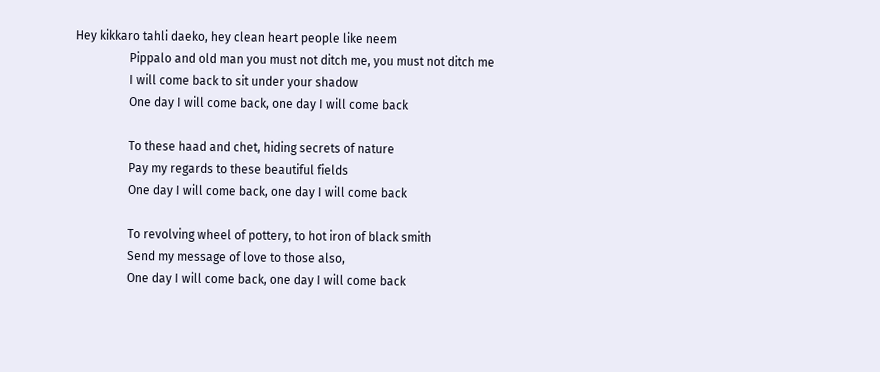Hey kikkaro tahli daeko, hey clean heart people like neem
                  Pippalo and old man you must not ditch me, you must not ditch me
                  I will come back to sit under your shadow
                  One day I will come back, one day I will come back

                  To these haad and chet, hiding secrets of nature
                  Pay my regards to these beautiful fields
                  One day I will come back, one day I will come back

                  To revolving wheel of pottery, to hot iron of black smith
                  Send my message of love to those also,
                  One day I will come back, one day I will come back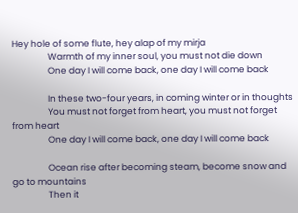Hey hole of some flute, hey alap of my mirja
                  Warmth of my inner soul, you must not die down
                  One day I will come back, one day I will come back

                  In these two-four years, in coming winter or in thoughts
                  You must not forget from heart, you must not forget from heart
                  One day I will come back, one day I will come back

                  Ocean rise after becoming steam, become snow and go to mountains
                  Then it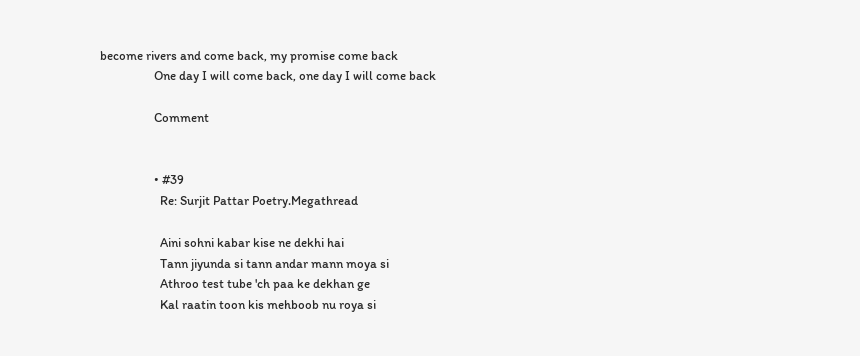become rivers and come back, my promise come back
                  One day I will come back, one day I will come back

                  Comment


                  • #39
                    Re: Surjit Pattar Poetry.Megathread

                    Aini sohni kabar kise ne dekhi hai
                    Tann jiyunda si tann andar mann moya si
                    Athroo test tube 'ch paa ke dekhan ge
                    Kal raatin toon kis mehboob nu roya si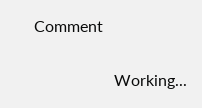Comment

                    Working...